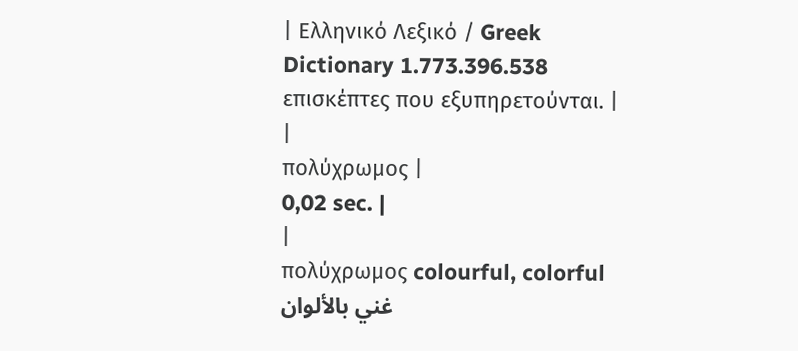| Ελληνικό Λεξικό / Greek Dictionary 1.773.396.538 επισκέπτες που εξυπηρετούνται. |
|
πολύχρωμος |
0,02 sec. |
|
πολύχρωμος colourful, colorful غني بالألوان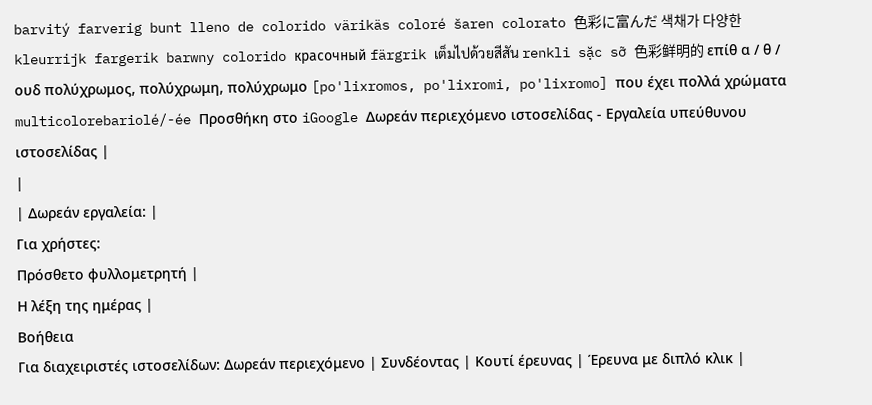barvitý farverig bunt lleno de colorido värikäs coloré šaren colorato 色彩に富んだ 색채가 다양한 kleurrijk fargerik barwny colorido красочный färgrik เต็มไปด้วยสีสัน renkli sặc sỡ 色彩鲜明的 επίθ α / θ / ουδ πολύχρωμος, πολύχρωμη, πολύχρωμο [po'lixromos, po'lixromi, po'lixromo] που έχει πολλά χρώματα multicolorebariolé/-ée Προσθήκη στο iGoogle Δωρεάν περιεχόμενο ιστοσελίδας - Εργαλεία υπεύθυνου ιστοσελίδας |
|
| Δωρεάν εργαλεία: |
Για χρήστες:
Πρόσθετο φυλλομετρητή |
Η λέξη της ημέρας |
Βοήθεια
Για διαχειριστές ιστοσελίδων: Δωρεάν περιεχόμενο | Συνδέοντας | Κουτί έρευνας | Έρευνα με διπλό κλικ |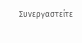Συνεργαστείτε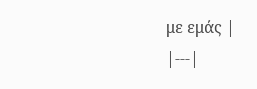με εμάς |
|---|